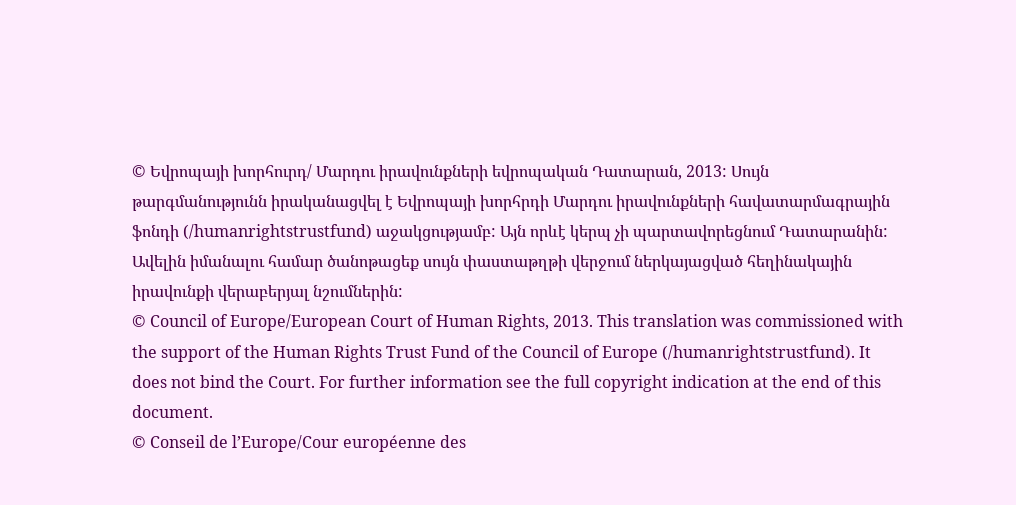© Եվրոպայի խորհուրդ/ Մարդու իրավունքների եվրոպական Դատարան, 2013: Սույն թարգմանությունն իրականացվել է Եվրոպայի խորհրդի Մարդու իրավունքների հավատարմագրային ֆոնդի (/humanrightstrustfund) աջակցությամբ: Այն որևէ կերպ չի պարտավորեցնում Դատարանին: Ավելին իմանալու համար ծանոթացեք սույն փաստաթղթի վերջում ներկայացված հեղինակային իրավունքի վերաբերյալ նշումներին:
© Council of Europe/European Court of Human Rights, 2013. This translation was commissioned with the support of the Human Rights Trust Fund of the Council of Europe (/humanrightstrustfund). It does not bind the Court. For further information see the full copyright indication at the end of this document.
© Conseil de l’Europe/Cour européenne des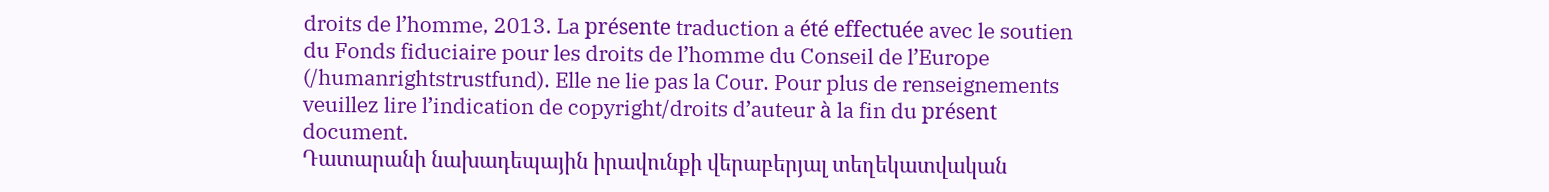droits de l’homme, 2013. La présente traduction a été effectuée avec le soutien du Fonds fiduciaire pour les droits de l’homme du Conseil de l’Europe (/humanrightstrustfund). Elle ne lie pas la Cour. Pour plus de renseignements veuillez lire l’indication de copyright/droits d’auteur à la fin du présent document.
Դատարանի նախադեպային իրավունքի վերաբերյալ տեղեկատվական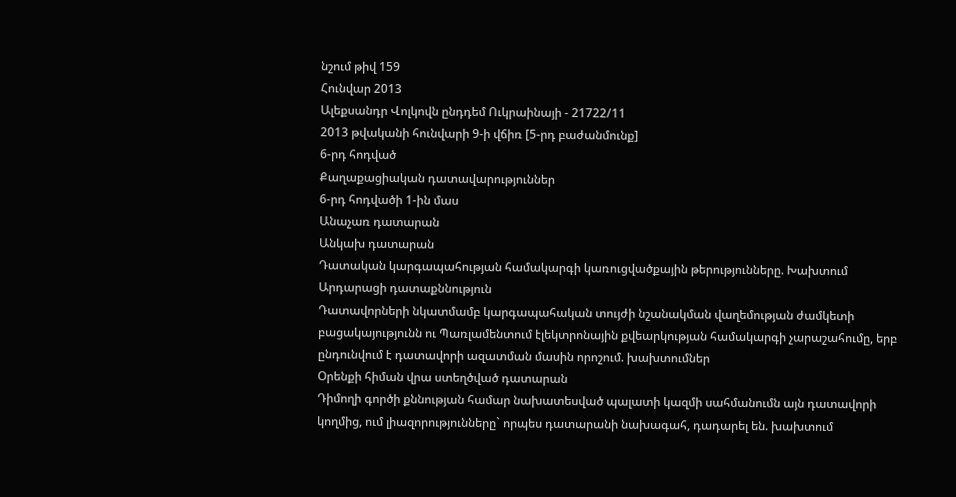նշում թիվ 159
Հունվար 2013
Ալեքսանդր Վոլկովն ընդդեմ Ուկրաինայի - 21722/11
2013 թվականի հունվարի 9-ի վճիռ [5-րդ բաժանմունք]
6-րդ հոդված
Քաղաքացիական դատավարություններ
6-րդ հոդվածի 1-ին մաս
Անաչառ դատարան
Անկախ դատարան
Դատական կարգապահության համակարգի կառուցվածքային թերությունները. Խախտում
Արդարացի դատաքննություն
Դատավորների նկատմամբ կարգապահական տույժի նշանակման վաղեմության ժամկետի բացակայությունն ու Պառլամենտում էլեկտրոնային քվեարկության համակարգի չարաշահումը, երբ ընդունվում է դատավորի ազատման մասին որոշում. խախտումներ
Օրենքի հիման վրա ստեղծված դատարան
Դիմողի գործի քննության համար նախատեսված պալատի կազմի սահմանումն այն դատավորի կողմից, ում լիազորությունները` որպես դատարանի նախագահ, դադարել են. խախտում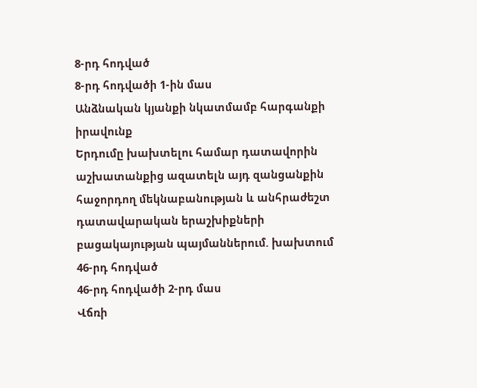8-րդ հոդված
8-րդ հոդվածի 1-ին մաս
Անձնական կյանքի նկատմամբ հարգանքի իրավունք
Երդումը խախտելու համար դատավորին աշխատանքից ազատելն այդ զանցանքին հաջորդող մեկնաբանության և անհրաժեշտ դատավարական երաշխիքների բացակայության պայմաններում. խախտում
46-րդ հոդված
46-րդ հոդվածի 2-րդ մաս
Վճռի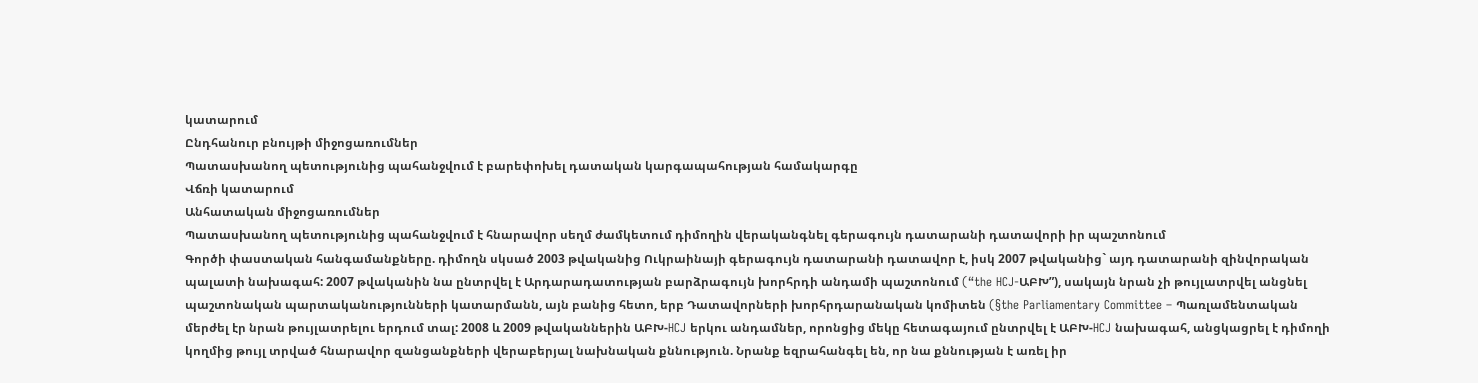կատարում
Ընդհանուր բնույթի միջոցառումներ
Պատասխանող պետությունից պահանջվում է բարեփոխել դատական կարգապահության համակարգը
Վճռի կատարում
Անհատական միջոցառումներ
Պատասխանող պետությունից պահանջվում է հնարավոր սեղմ ժամկետում դիմողին վերականգնել գերագույն դատարանի դատավորի իր պաշտոնում
Գործի փաստական հանգամանքները. դիմողն սկսած 2003 թվականից Ուկրաինայի գերագույն դատարանի դատավոր է, իսկ 2007 թվականից` այդ դատարանի զինվորական պալատի նախագահ: 2007 թվականին նա ընտրվել է Արդարադատության բարձրագույն խորհրդի անդամի պաշտոնում (“the HCJ-ԱԲԽ”), սակայն նրան չի թույլատրվել անցնել պաշտոնական պարտականությունների կատարմանն, այն բանից հետո, երբ Դատավորների խորհրդարանական կոմիտեն (§the Parliamentary Committee – Պառլամենտական մերժել էր նրան թույլատրելու երդում տալ: 2008 և 2009 թվականներին ԱԲԽ-HCJ երկու անդամներ, որոնցից մեկը հետագայում ընտրվել է ԱԲԽ-HCJ նախագահ, անցկացրել է դիմողի կողմից թույլ տրված հնարավոր զանցանքների վերաբերյալ նախնական քննություն. Նրանք եզրահանգել են, որ նա քննության է առել իր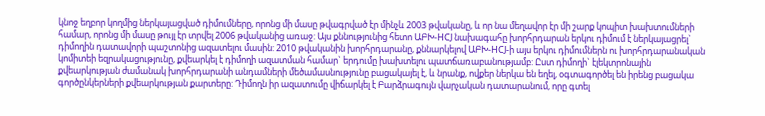կնոջ եղբոր կողմից ներկայացված դիմումները, որոնց մի մասը թվագրված էր մինչև 2003 թվականը, և որ նա մեղավոր էր մի շարք կոպիտ խախտումների համար, որոնց մի մասը թույլ էր տրվել 2006 թվականից առաջ: Այս քննությունից հետո ԱԲԽ-HCJ նախագահը խորհրդարան երկու դիմում է ներկայացրել` դիմողին դատավորի պաշտոնից ազատելու մասին: 2010 թվականին խորհրդարանը, քննարկելով ԱԲԽ-HCJ-ի այս երկու դիմումներն ու խորհրդարանական կոմիտեի եզրակացությունը, քվեարկել է դիմողի ազատման համար` երդումը խախտելու պատճառաբանությամբ: Ըստ դիմողի` էլեկտրոնային քվեարկության ժամանակ խորհրդարանի անդամների մեծամասնությունը բացակայել է, և նրանք, ովքեր ներկա են եղել, օգտագործել են իրենց բացակա գործընկերների քվեարկության քարտերը: Դիմողն իր ազատումը վիճարկել է Բարձրագույն վարչական դատարանում, որը գտել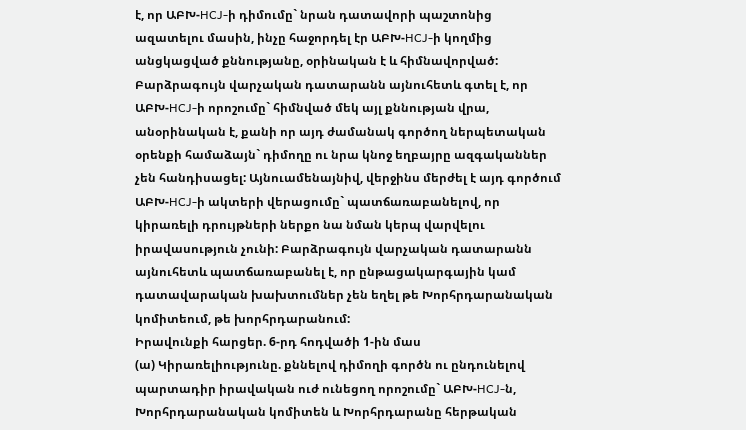է, որ ԱԲԽ-HCJ-ի դիմումը` նրան դատավորի պաշտոնից ազատելու մասին, ինչը հաջորդել էր ԱԲԽ-HCJ-ի կողմից անցկացված քննությանը, օրինական է և հիմնավորված: Բարձրագույն վարչական դատարանն այնուհետև գտել է, որ ԱԲԽ-HCJ-ի որոշումը` հիմնված մեկ այլ քննության վրա, անօրինական է, քանի որ այդ ժամանակ գործող ներպետական օրենքի համաձայն` դիմողը ու նրա կնոջ եղբայրը ազգականներ չեն հանդիսացել: Այնուամենայնիվ, վերջինս մերժել է այդ գործում ԱԲԽ-HCJ-ի ակտերի վերացումը` պատճառաբանելով, որ կիրառելի դրույթների ներքո նա նման կերպ վարվելու իրավասություն չունի: Բարձրագույն վարչական դատարանն այնուհետև պատճառաբանել է, որ ընթացակարգային կամ դատավարական խախտումներ չեն եղել թե Խորհրդարանական կոմիտեում, թե խորհրդարանում:
Իրավունքի հարցեր. 6-րդ հոդվածի 1-ին մաս
(ա) Կիրառելիությունը. քննելով դիմողի գործն ու ընդունելով պարտադիր իրավական ուժ ունեցող որոշումը` ԱԲԽ-HCJ-ն, Խորհրդարանական կոմիտեն և Խորհրդարանը հերթական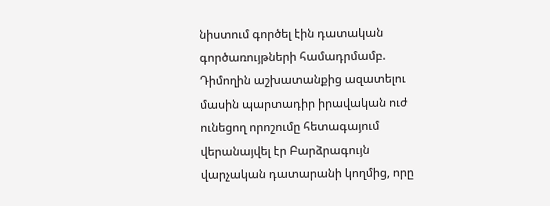նիստում գործել էին դատական գործառույթների համադրմամբ. Դիմողին աշխատանքից ազատելու մասին պարտադիր իրավական ուժ ունեցող որոշումը հետագայում վերանայվել էր Բարձրագույն վարչական դատարանի կողմից, որը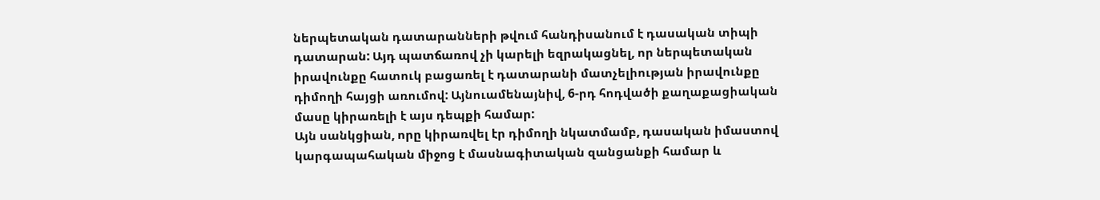ներպետական դատարանների թվում հանդիսանում է դասական տիպի դատարան: Այդ պատճառով չի կարելի եզրակացնել, որ ներպետական իրավունքը հատուկ բացառել է դատարանի մատչելիության իրավունքը դիմողի հայցի առումով: Այնուամենայնիվ, 6-րդ հոդվածի քաղաքացիական մասը կիրառելի է այս դեպքի համար:
Այն սանկցիան, որը կիրառվել էր դիմողի նկատմամբ, դասական իմաստով կարգապահական միջոց է մասնագիտական զանցանքի համար և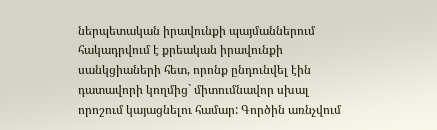ներպետական իրավունքի պայմաններում հակադրվում է քրեական իրավունքի սանկցիաների հետ, որոնք ընդունվել էին դատավորի կողմից` միտումնավոր սխալ որոշում կայացնելու համար: Գործին առնչվում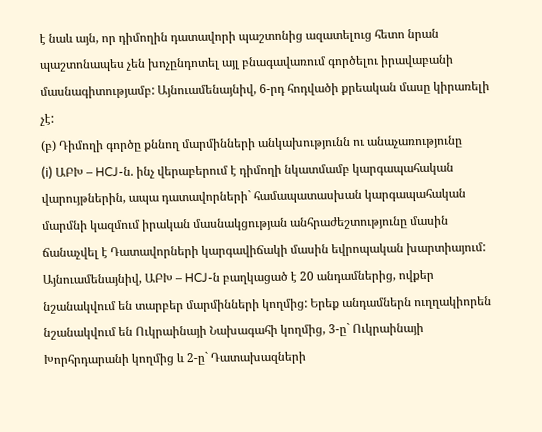է նաև այն, որ դիմողին դատավորի պաշտոնից ազատելուց հետո նրան պաշտոնապես չեն խոչընդոտել այլ բնագավառում գործելու իրավաբանի մասնագիտությամբ: Այնուամենայնիվ, 6-րդ հոդվածի քրեական մասը կիրառելի չէ:
(բ) Դիմողի գործը քննող մարմինների անկախությունն ու անաչառությունը
(i) ԱԲԽ – HCJ-ն. ինչ վերաբերում է դիմողի նկատմամբ կարգապահական վարույթներին, ապա դատավորների` համապատասխան կարգապահական մարմնի կազմում իրական մասնակցության անհրաժեշտությունը մասին ճանաչվել է Դատավորների կարգավիճակի մասին եվրոպական խարտիայում: Այնուամենայնիվ, ԱԲԽ – HCJ-ն բաղկացած է 20 անդամներից, ովքեր նշանակվում են տարբեր մարմինների կողմից: Երեք անդամներն ուղղակիորեն նշանակվում են Ուկրաինայի Նախագահի կողմից, 3-ը` Ուկրաինայի Խորհրդարանի կողմից և 2-ը` Դատախազների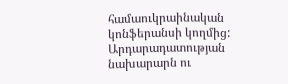համաուկրաինական կոնֆերանսի կողմից: Արդարադատության նախարարն ու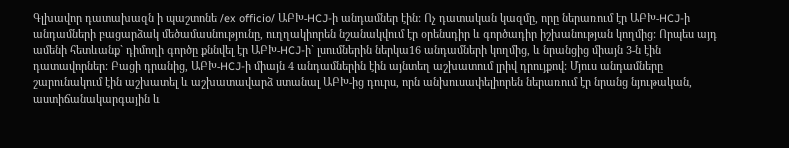Գլխավոր դատախազն ի պաշտոնե /ex officio/ ԱԲԽ-HCJ-ի անդամներ էին: Ոչ դատական կազմը, որը ներառում էր ԱԲԽ-HCJ-ի անդամների բացարձակ մեծամասնությունը, ուղղակիորեն նշանակվում էր օրենսդիր և գործադիր իշխանության կողմից: Որպես այդ ամենի հետևանք` դիմողի գործը քննվել էր ԱԲԽ-HCJ-ի` լսումներին ներկա16 անդամների կողմից, և նրանցից միայն 3-ն էին դատավորներ: Բացի դրանից, ԱԲԽ-HCJ-ի միայն 4 անդամներին էին այնտեղ աշխատում լրիվ դրույքով: Մյուս անդամները շարունակում էին աշխատել և աշխատավարձ ստանալ ԱԲԽ-ից դուրս, որն անխուսափելիորեն ներառում էր նրանց նյութական, աստիճանակարգային և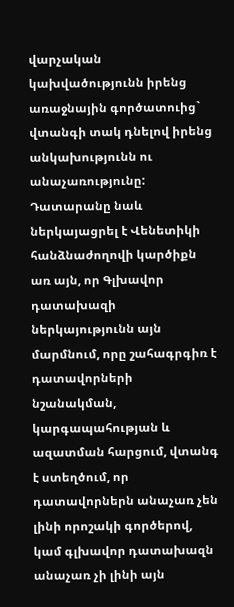վարչական կախվածությունն իրենց առաջնային գործատուից` վտանգի տակ դնելով իրենց անկախությունն ու անաչառությունը: Դատարանը նաև ներկայացրել է Վենետիկի հանձնաժողովի կարծիքն առ այն, որ Գլխավոր դատախազի ներկայությունն այն մարմնում, որը շահագրգիռ է դատավորների նշանակման, կարգապահության և ազատման հարցում, վտանգ է ստեղծում, որ դատավորներն անաչառ չեն լինի որոշակի գործերով, կամ գլխավոր դատախազն անաչառ չի լինի այն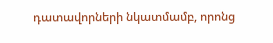դատավորների նկատմամբ, որոնց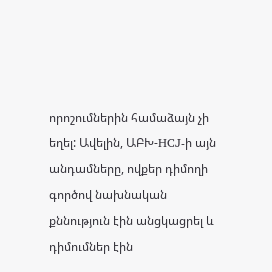որոշումներին համաձայն չի եղել: Ավելին, ԱԲԽ-HCJ-ի այն անդամները, ովքեր դիմողի գործով նախնական քննություն էին անցկացրել և դիմումներ էին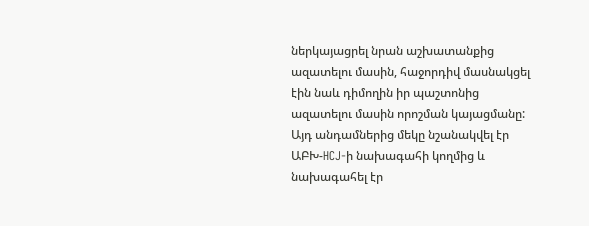ներկայացրել նրան աշխատանքից ազատելու մասին, հաջորդիվ մասնակցել էին նաև դիմողին իր պաշտոնից ազատելու մասին որոշման կայացմանը: Այդ անդամներից մեկը նշանակվել էր ԱԲԽ-HCJ-ի նախագահի կողմից և նախագահել էր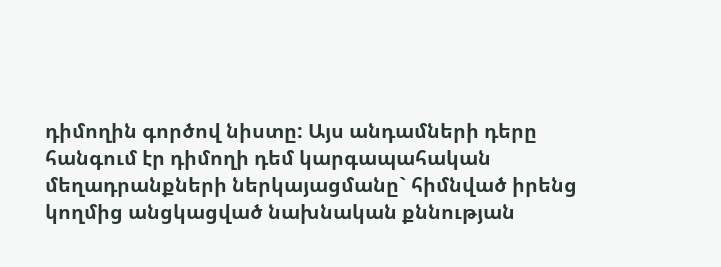դիմողին գործով նիստը: Այս անդամների դերը հանգում էր դիմողի դեմ կարգապահական մեղադրանքների ներկայացմանը` հիմնված իրենց կողմից անցկացված նախնական քննության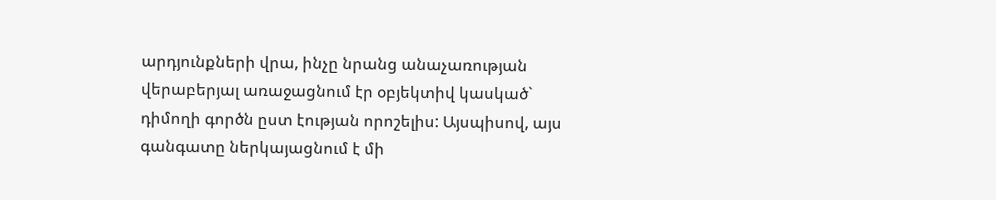արդյունքների վրա, ինչը նրանց անաչառության վերաբերյալ առաջացնում էր օբյեկտիվ կասկած` դիմողի գործն ըստ էության որոշելիս: Այսպիսով, այս գանգատը ներկայացնում է մի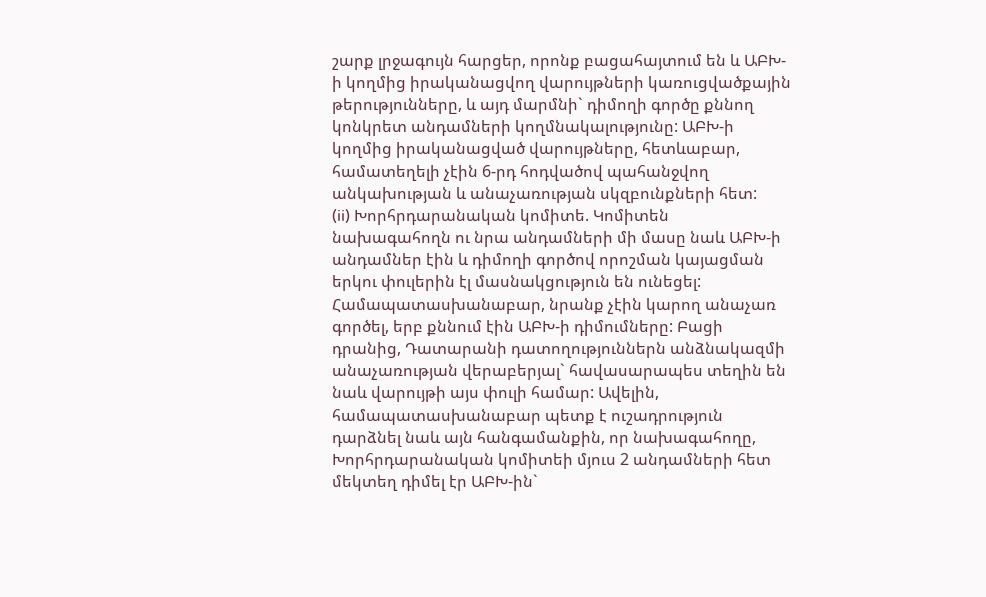շարք լրջագույն հարցեր, որոնք բացահայտում են և ԱԲԽ-ի կողմից իրականացվող վարույթների կառուցվածքային թերությունները, և այդ մարմնի` դիմողի գործը քննող կոնկրետ անդամների կողմնակալությունը: ԱԲԽ-ի կողմից իրականացված վարույթները, հետևաբար, համատեղելի չէին 6-րդ հոդվածով պահանջվող անկախության և անաչառության սկզբունքների հետ:
(ii) Խորհրդարանական կոմիտե. Կոմիտեն նախագահողն ու նրա անդամների մի մասը նաև ԱԲԽ-ի անդամներ էին և դիմողի գործով որոշման կայացման երկու փուլերին էլ մասնակցություն են ունեցել: Համապատասխանաբար, նրանք չէին կարող անաչառ գործել, երբ քննում էին ԱԲԽ-ի դիմումները: Բացի դրանից, Դատարանի դատողություններն անձնակազմի անաչառության վերաբերյալ` հավասարապես տեղին են նաև վարույթի այս փուլի համար: Ավելին, համապատասխանաբար պետք է ուշադրություն դարձնել նաև այն հանգամանքին, որ նախագահողը, Խորհրդարանական կոմիտեի մյուս 2 անդամների հետ մեկտեղ դիմել էր ԱԲԽ-ին`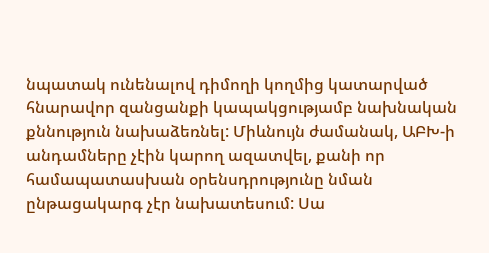նպատակ ունենալով դիմողի կողմից կատարված հնարավոր զանցանքի կապակցությամբ նախնական քննություն նախաձեռնել: Միևնույն ժամանակ, ԱԲԽ-ի անդամները չէին կարող ազատվել, քանի որ համապատասխան օրենսդրությունը նման ընթացակարգ չէր նախատեսում: Սա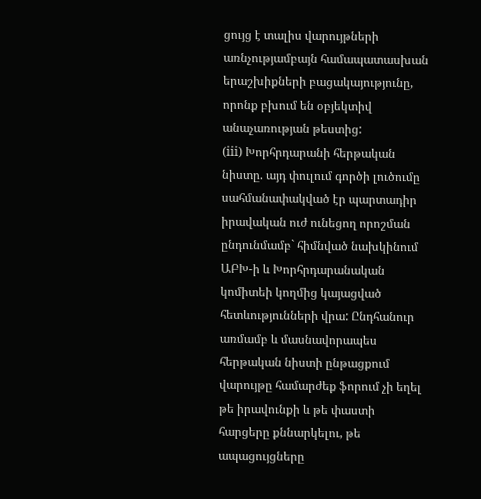ցույց է տալիս վարույթների առնչությամբայն համապատասխան երաշխիքների բացակայությունը, որոնք բխում են օբյեկտիվ անաչառության թեստից:
(iii) Խորհրդարանի հերթական նիստը. այդ փուլում գործի լուծումը սահմանափակված էր պարտադիր իրավական ուժ ունեցող որոշման ընդունմամբ` հիմնված նախկինում ԱԲԽ-ի և Խորհրդարանական կոմիտեի կողմից կայացված հետևությունների վրա: Ընդհանուր առմամբ և մասնավորապես հերթական նիստի ընթացքում վարույթը համարժեք ֆորում չի եղել թե իրավունքի և թե փաստի հարցերը քննարկելու, թե ապացույցները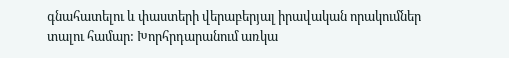գնահատելու և փաստերի վերաբերյալ իրավական որակումներ տալու համար: Խորհրդարանում առկա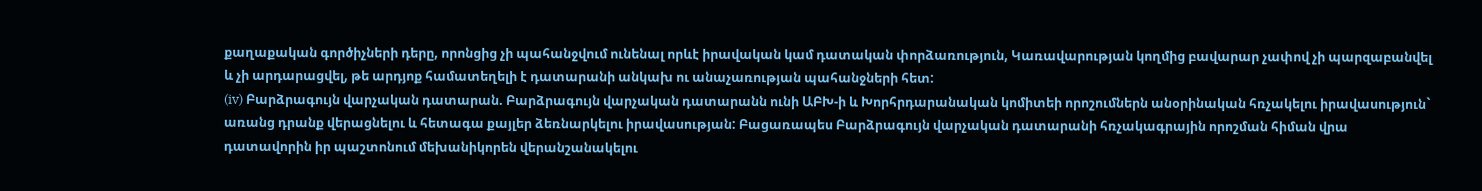քաղաքական գործիչների դերը, որոնցից չի պահանջվում ունենալ որևէ իրավական կամ դատական փորձառություն, Կառավարության կողմից բավարար չափով չի պարզաբանվել և չի արդարացվել, թե արդյոք համատեղելի է դատարանի անկախ ու անաչառության պահանջների հետ:
(iv) Բարձրագույն վարչական դատարան. Բարձրագույն վարչական դատարանն ունի ԱԲԽ-ի և Խորհրդարանական կոմիտեի որոշումներն անօրինական հռչակելու իրավասություն` առանց դրանք վերացնելու և հետագա քայլեր ձեռնարկելու իրավասության: Բացառապես Բարձրագույն վարչական դատարանի հռչակագրային որոշման հիման վրա դատավորին իր պաշտոնում մեխանիկորեն վերանշանակելու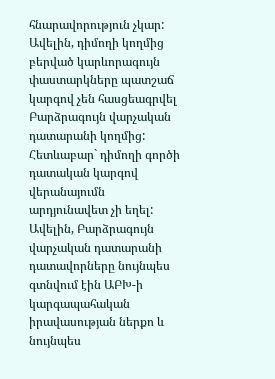հնարավորություն չկար: Ավելին, դիմողի կողմից բերված կարևորագույն փաստարկները պատշաճ կարգով չեն հասցեագրվել Բարձրագույն վարչական դատարանի կողմից: Հետևաբար` դիմողի գործի դատական կարգով վերանայումն արդյունավետ չի եղել: Ավելին, Բարձրագույն վարչական դատարանի դատավորները նույնպես գտնվում էին ԱԲԽ-ի կարգապահական իրավասության ներքո և նույնպես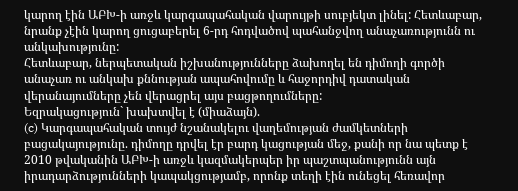կարող էին ԱԲԽ-ի առջև կարգապահական վարույթի սուբյեկտ լինել: Հետևաբար, նրանք չէին կարող ցուցաբերել 6-րդ հոդվածով պահանջվող անաչառությունն ու անկախությունը:
Հետևաբար, ներպետական իշխանությունները ձախողել են դիմողի գործի անաչառ ու անկախ քննության ապահովումը և հաջորդիվ դատական վերանայումները չեն վերացրել այս բացթողումները:
Եզրակացություն` խախտվել է (միաձայն).
(c) Կարգապահական տույժ նշանակելու վաղեմության ժամկետների բացակայությունը. դիմողը դրվել էր բարդ կացության մեջ, քանի որ նա պետք է 2010 թվականին ԱԲԽ-ի առջև կազմակերպեր իր պաշտպանությունն այն իրադարձությունների կապակցությամբ, որոնք տեղի էին ունեցել հեռավոր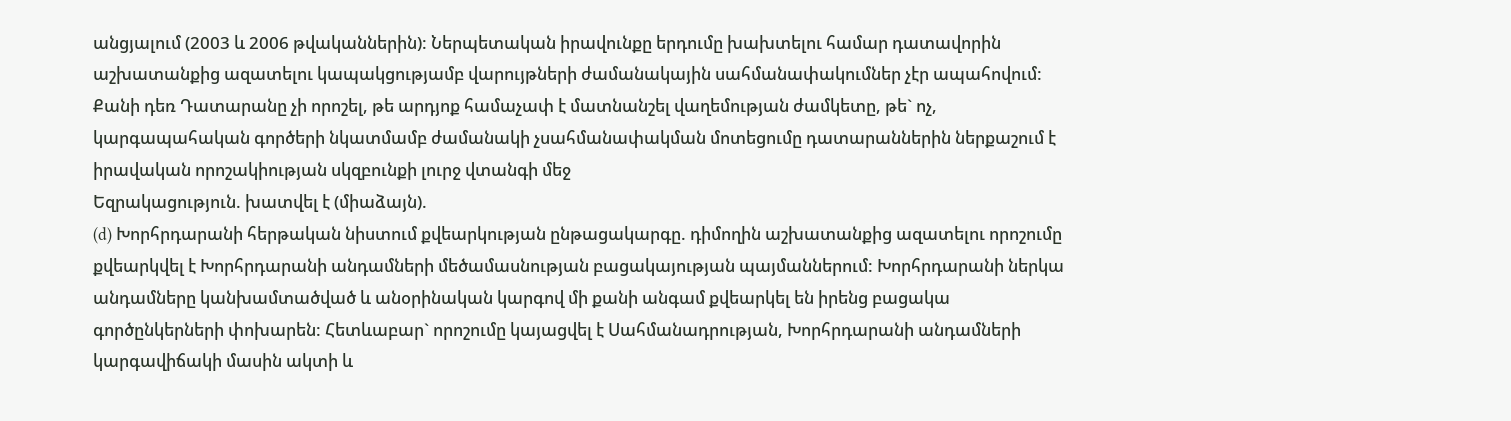անցյալում (2003 և 2006 թվականներին): Ներպետական իրավունքը երդումը խախտելու համար դատավորին աշխատանքից ազատելու կապակցությամբ վարույթների ժամանակային սահմանափակումներ չէր ապահովում: Քանի դեռ Դատարանը չի որոշել, թե արդյոք համաչափ է մատնանշել վաղեմության ժամկետը, թե` ոչ, կարգապահական գործերի նկատմամբ ժամանակի չսահմանափակման մոտեցումը դատարաններին ներքաշում է իրավական որոշակիության սկզբունքի լուրջ վտանգի մեջ
Եզրակացություն. խատվել է (միաձայն).
(d) Խորհրդարանի հերթական նիստում քվեարկության ընթացակարգը. դիմողին աշխատանքից ազատելու որոշումը քվեարկվել է Խորհրդարանի անդամների մեծամասնության բացակայության պայմաններում: Խորհրդարանի ներկա անդամները կանխամտածված և անօրինական կարգով մի քանի անգամ քվեարկել են իրենց բացակա գործընկերների փոխարեն: Հետևաբար` որոշումը կայացվել է Սահմանադրության, Խորհրդարանի անդամների կարգավիճակի մասին ակտի և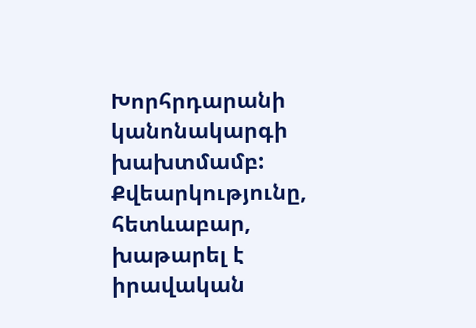Խորհրդարանի կանոնակարգի խախտմամբ: Քվեարկությունը, հետևաբար, խաթարել է իրավական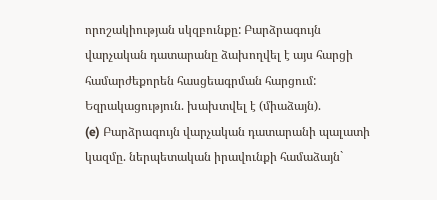որոշակիության սկզբունքը: Բարձրագույն վարչական դատարանը ձախողվել է այս հարցի համարժեքորեն հասցեագրման հարցում:
Եզրակացություն. խախտվել է (միաձայն).
(e) Բարձրագույն վարչական դատարանի պալատի կազմը. ներպետական իրավունքի համաձայն`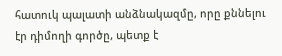հատուկ պալատի անձնակազմը, որը քննելու էր դիմողի գործը, պետք է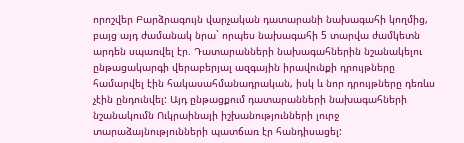որոշվեր Բարձրագույն վարչական դատարանի նախագահի կողմից, բայց այդ ժամանակ նրա` որպես նախագահի 5 տարվա ժամկետն արդեն սպառվել էր. Դատարանների նախագահներին նշանակելու ընթացակարգի վերաբերյալ ազգային իրավունքի դրույթները համարվել էին հակասահմանադրական, իսկ և նոր դրույթները դեռևս չէին ընդունվել: Այդ ընթացքում դատարանների նախագահների նշանակումն Ուկրաինայի իշխանությունների լուրջ տարաձայնությունների պատճառ էր հանդիսացել: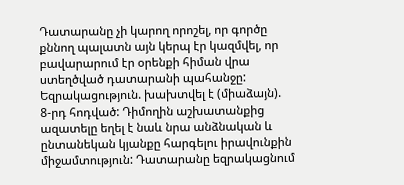Դատարանը չի կարող որոշել, որ գործը քննող պալատն այն կերպ էր կազմվել, որ բավարարում էր օրենքի հիման վրա ստեղծված դատարանի պահանջը:
Եզրակացություն. խախտվել է (միաձայն).
8-րդ հոդված: Դիմողին աշխատանքից ազատելը եղել է նաև նրա անձնական և ընտանեկան կյանքը հարգելու իրավունքին միջամտություն: Դատարանը եզրակացնում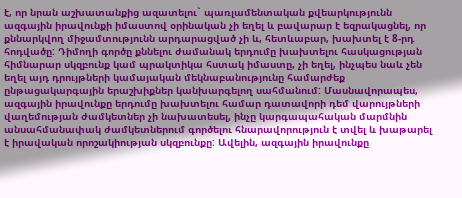է, որ նրան աշխատանքից ազատելու` պառլամենտական քվեարկությունն ազգային իրավունքի իմաստով օրինական չի եղել և բավարար է եզրակացնել, որ քննարկվող միջամտությունն արդարացված չի և, հետևաբար, խախտել է 8-րդ հոդվածը: Դիմողի գործը քննելու ժամանակ երդումը խախտելու հասկացության հիմնարար սկզբունք կամ պրակտիկա հստակ իմաստը, չի եղել, ինչպես նաև չեն եղել այդ դրույթների կամայական մեկնաբանությունը համարժեք ընթացակարգային երաշխիքներ կանխարգելող սահմանում: Մասնավորապես, ազգային իրավունքը երդումը խախտելու համար դատավորի դեմ վարույթների վաղեմության ժամկետներ չի նախատեսել, ինչը կարգապահական մարմնին անսահմանափակ ժամկետներում գործելու հնարավորություն է տվել և խաթարել է իրավական որոշակիության սկզբունքը: Ավելին, ազգային իրավունքը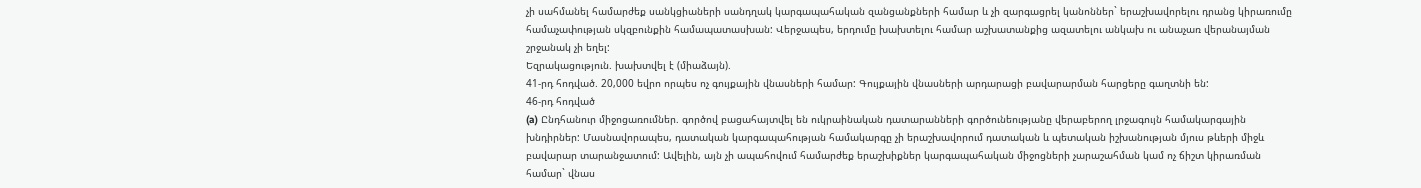չի սահմանել համարժեք սանկցիաների սանդղակ կարգապահական զանցանքների համար և չի զարգացրել կանոններ` երաշխավորելու դրանց կիրառումը համաչափության սկզբունքին համապատասխան: Վերջապես, երդումը խախտելու համար աշխատանքից ազատելու անկախ ու անաչառ վերանայման շրջանակ չի եղել:
Եզրակացություն. խախտվել է (միաձայն).
41-րդ հոդված. 20,000 եվրո որպես ոչ գույքային վնասների համար: Գույքային վնասների արդարացի բավարարման հարցերը գաղտնի են:
46-րդ հոդված
(a) Ընդհանուր միջոցառումներ. գործով բացահայտվել են ուկրաինական դատարանների գործունեությանը վերաբերող լրջագույն համակարգային խնդիրներ: Մասնավորապես, դատական կարգապահության համակարգը չի երաշխավորում դատական և պետական իշխանության մյուս թևերի միջև բավարար տարանջատում: Ավելին, այն չի ապահովում համարժեք երաշխիքներ կարգապահական միջոցների չարաշահման կամ ոչ ճիշտ կիրառման համար` վնաս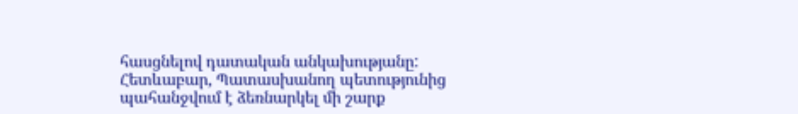հասցնելով դատական անկախությանը: Հետևաբար, Պատասխանող պետությունից պահանջվում է ձեռնարկել մի շարք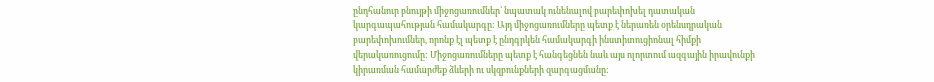ընդհանուր բնույթի միջոցառումներ` նպատակ ունենալով բարեփոխել դատական կարգապահության համակարգը: Այդ միջոցառումները պետք է ներառեն օրենսդրական բարեփոխումներ, որոնք էլ պետք է ընդգրկեն համակարգի ինստիտուցիոնալ հիմքի վերակառուցումը: Միջոցառումները պետք է հանգեցնեն նաև այս ոլորտում ազգային իրավունքի կիրառման համարժեք ձևերի ու սկզբունքների զարգացմանը: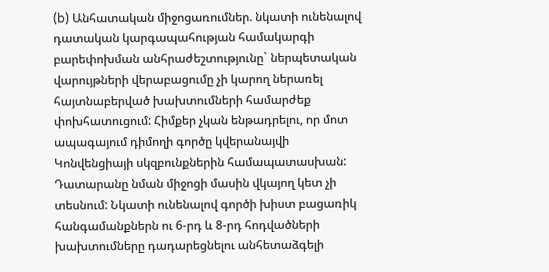(b) Անհատական միջոցառումներ. նկատի ունենալով դատական կարգապահության համակարգի բարեփոխման անհրաժեշտությունը` ներպետական վարույթների վերաբացումը չի կարող ներառել հայտնաբերված խախտումների համարժեք փոխհատուցում: Հիմքեր չկան ենթադրելու, որ մոտ ապագայում դիմողի գործը կվերանայվի Կոնվենցիայի սկզբունքներին համապատասխան: Դատարանը նման միջոցի մասին վկայող կետ չի տեսնում: Նկատի ունենալով գործի խիստ բացառիկ հանգամանքներն ու 6-րդ և 8-րդ հոդվածների խախտումները դադարեցնելու անհետաձգելի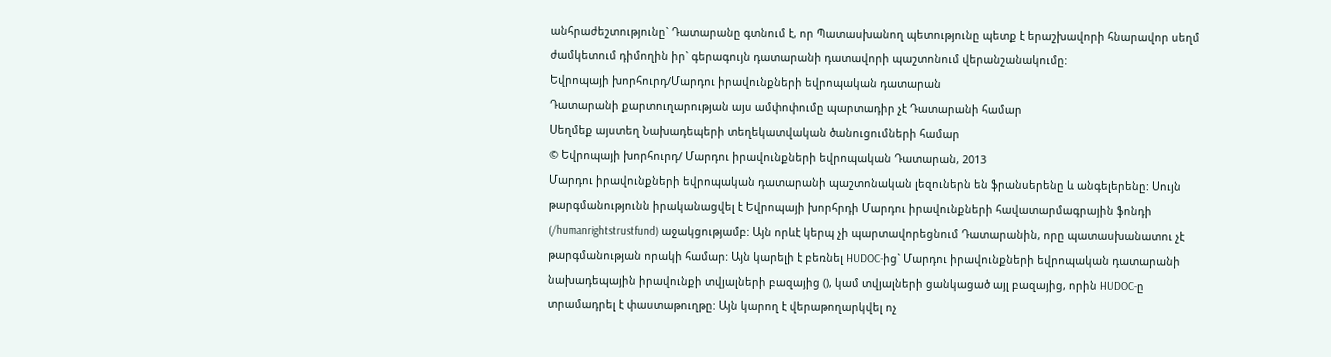անհրաժեշտությունը` Դատարանը գտնում է, որ Պատասխանող պետությունը պետք է երաշխավորի հնարավոր սեղմ ժամկետում դիմողին իր` գերագույն դատարանի դատավորի պաշտոնում վերանշանակումը:
Եվրոպայի խորհուրդ/Մարդու իրավունքների եվրոպական դատարան
Դատարանի քարտուղարության այս ամփոփումը պարտադիր չէ Դատարանի համար
Սեղմեք այստեղ Նախադեպերի տեղեկատվական ծանուցումների համար
© Եվրոպայի խորհուրդ/ Մարդու իրավունքների եվրոպական Դատարան, 2013
Մարդու իրավունքների եվրոպական դատարանի պաշտոնական լեզուներն են ֆրանսերենը և անգելերենը: Սույն թարգմանությունն իրականացվել է Եվրոպայի խորհրդի Մարդու իրավունքների հավատարմագրային ֆոնդի (/humanrightstrustfund) աջակցությամբ: Այն որևէ կերպ չի պարտավորեցնում Դատարանին, որը պատասխանատու չէ թարգմանության որակի համար: Այն կարելի է բեռնել HUDOC-ից` Մարդու իրավունքների եվրոպական դատարանի նախադեպային իրավունքի տվյալների բազայից (), կամ տվյալների ցանկացած այլ բազայից, որին HUDOC-ը տրամադրել է փաստաթուղթը: Այն կարող է վերաթողարկվել ոչ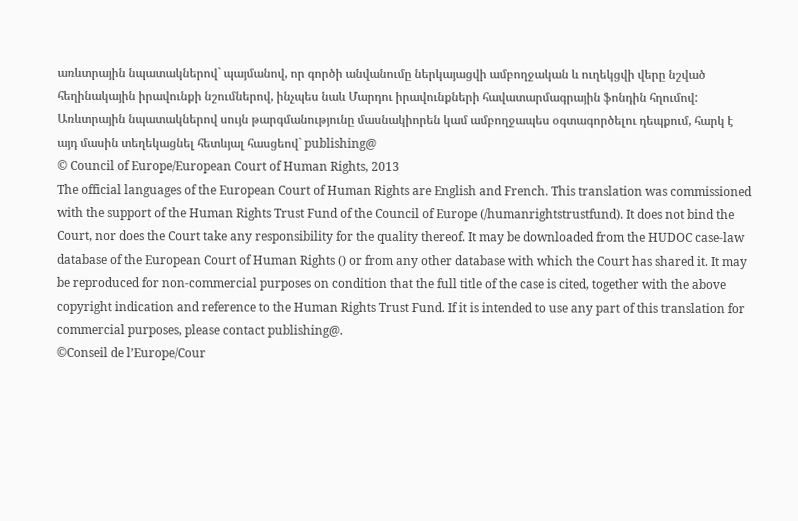առևտրային նպատակներով` պայմանով, որ գործի անվանումը ներկայացվի ամբողջական և ուղեկցվի վերը նշված հեղինակային իրավունքի նշումներով, ինչպես նաև Մարդու իրավունքների հավատարմագրային ֆոնդին հղումով: Առևտրային նպատակներով սույն թարգմանությունը մասնակիորեն կամ ամբողջապես օգտագործելու դեպքում, հարկ է այդ մասին տեղեկացնել հետևյալ հասցեով` publishing@
© Council of Europe/European Court of Human Rights, 2013
The official languages of the European Court of Human Rights are English and French. This translation was commissioned with the support of the Human Rights Trust Fund of the Council of Europe (/humanrightstrustfund). It does not bind the Court, nor does the Court take any responsibility for the quality thereof. It may be downloaded from the HUDOC case-law database of the European Court of Human Rights () or from any other database with which the Court has shared it. It may be reproduced for non-commercial purposes on condition that the full title of the case is cited, together with the above copyright indication and reference to the Human Rights Trust Fund. If it is intended to use any part of this translation for commercial purposes, please contact publishing@.
©Conseil de l’Europe/Cour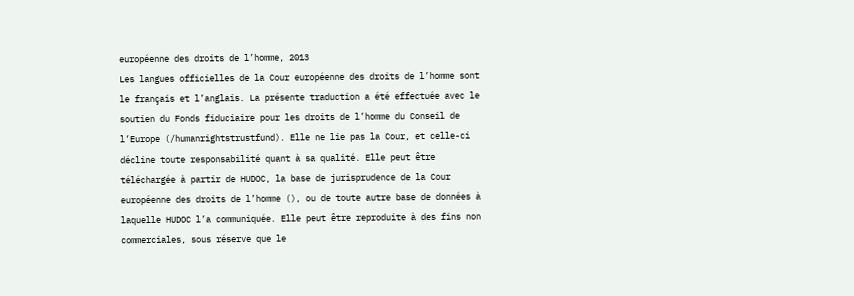européenne des droits de l’homme, 2013
Les langues officielles de la Cour européenne des droits de l’homme sont le français et l’anglais. La présente traduction a été effectuée avec le soutien du Fonds fiduciaire pour les droits de l’homme du Conseil de l’Europe (/humanrightstrustfund). Elle ne lie pas la Cour, et celle-ci décline toute responsabilité quant à sa qualité. Elle peut être téléchargée à partir de HUDOC, la base de jurisprudence de la Cour européenne des droits de l’homme (), ou de toute autre base de données à laquelle HUDOC l’a communiquée. Elle peut être reproduite à des fins non commerciales, sous réserve que le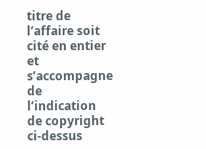titre de l’affaire soit cité en entier et s’accompagne de l’indication de copyright ci-dessus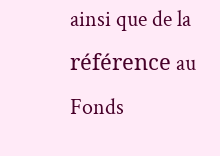ainsi que de la référence au Fonds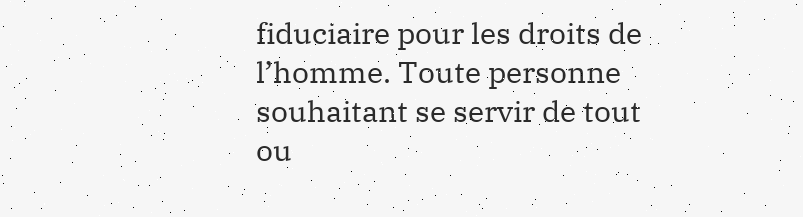fiduciaire pour les droits de l’homme. Toute personne souhaitant se servir de tout ou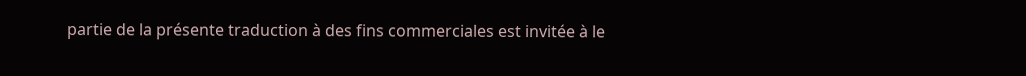partie de la présente traduction à des fins commerciales est invitée à le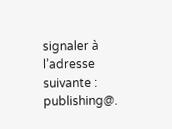signaler à l’adresse suivante : publishing@.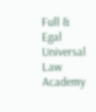Full & Egal Universal Law Academy